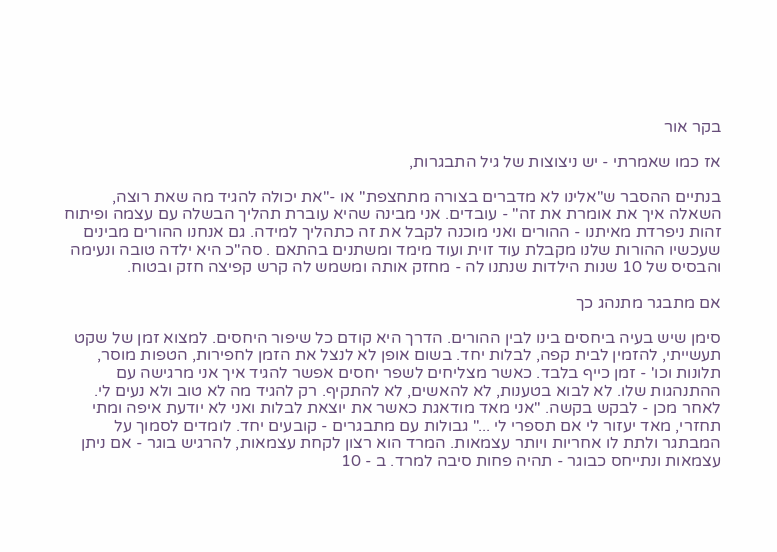בקר אור

אז כמו שאמרתי - יש ניצוצות של גיל התבגרות,

בנתיים ההסבר ש"אלינו לא מדברים בצורה מתחצפת" או -"את יכולה להגיד מה שאת רוצה, השאלה איך את אומרת את זה" - עובדים. אני מבינה שהיא עוברת תהליך הבשלה עם עצמה ופיתוח זהות ניפרדת מאיתנו - ההורים ואני מוכנה לקבל את זה כתהליך למידה. גם אנחנו ההורים מבינים שעכשיו ההורות שלנו מקבלת עוד זוית ועוד מימד ומשתנים בהתאם . סה"כ היא ילדה טובה ונעימה והבסיס של 10 שנות הילדות שנתנו לה - מחזק אותה ומשמש לה קרש קפיצה חזק ובטוח.

אם מתבגר מתנהג כך

סימן שיש בעיה ביחסים בינו לבין ההורים. הדרך היא קודם כל שיפור היחסים. למצוא זמן של שקט תעשייתי, להזמין לבית קפה, לבלות יחד. בשום אופן לא לנצל את הזמן לחפירות, הטפות מוסר, תלונות וכו' - זמן כייף בלבד. כאשר מצליחים לשפר יחסים אפשר להגיד איך אני מרגישה עם ההתנהגות שלו. לא לבוא בטענות, לא להאשים, לא להתקיף. רק להגיד מה לא טוב ולא נעים לי. לאחר מכן - לבקש בקשה. "אני מאד מודאגת כאשר את יוצאת לבלות ואני לא יודעת איפה ומתי תחזרי, מאד יעזור לי אם תספרי לי ..." גבולות עם מתבגרים - קובעים יחד. לומדים לסמוך על המבתגר ולתת לו אחריות ויותר עצמאות. המרד הוא רצון לקחת עצמאות, להרגיש בוגר - אם ניתן עצמאות ונתייחס כבוגר - תהיה פחות סיבה למרד. ב - 10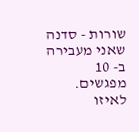שורות - סדנה שאני מעבירה ב- 10 מפגשים. לאיזו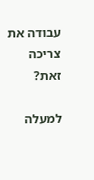עבודה את צריכה זאת?

למעלה